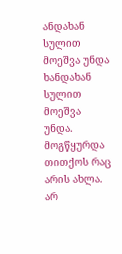ანდახან სულით მოეშვა უნდა
ხანდახან სულით მოეშვა უნდა. მოგწყურდა თითქოს რაც არის ახლა. არ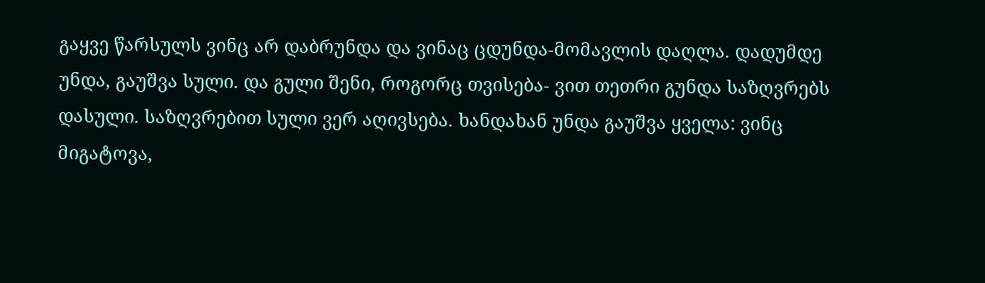გაყვე წარსულს ვინც არ დაბრუნდა და ვინაც ცდუნდა-მომავლის დაღლა. დადუმდე უნდა, გაუშვა სული. და გული შენი, როგორც თვისება- ვით თეთრი გუნდა საზღვრებს დასული. საზღვრებით სული ვერ აღივსება. ხანდახან უნდა გაუშვა ყველა: ვინც მიგატოვა,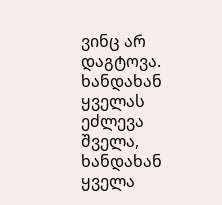ვინც არ დაგტოვა. ხანდახან ყველას ეძლევა შველა, ხანდახან ყველა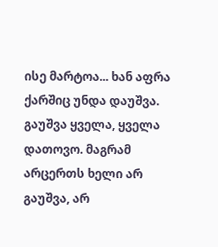ისე მარტოა... ხან აფრა ქარშიც უნდა დაუშვა. გაუშვა ყველა, ყველა დათოვო. მაგრამ არცერთს ხელი არ გაუშვა, არ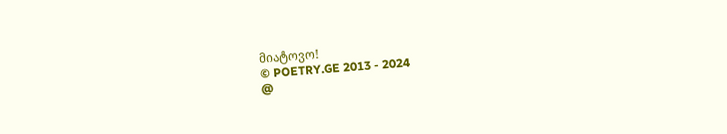მიატოვო!
© POETRY.GE 2013 - 2024
@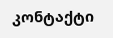კონტაქტი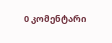0 კომენტარი